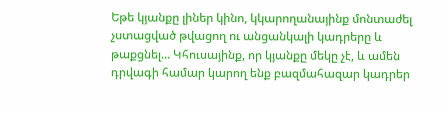Եթե կյանքը լիներ կինո, կկարողանայինք մոնտաժել չստացված թվացող ու անցանկալի կադրերը և թաքցնել… Կհուսայինք, որ կյանքը մեկը չէ, և ամեն դրվագի համար կարող ենք բազմահազար կադրեր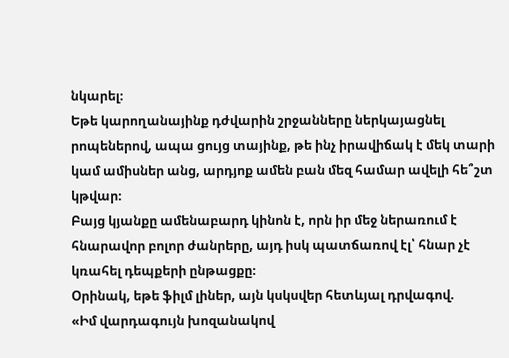նկարել։
Եթե կարողանայինք դժվարին շրջանները ներկայացնել րոպեներով, ապա ցույց տայինք, թե ինչ իրավիճակ է մեկ տարի կամ ամիսներ անց, արդյոք ամեն բան մեզ համար ավելի հե՞շտ կթվար։
Բայց կյանքը ամենաբարդ կինոն է, որն իր մեջ ներառում է հնարավոր բոլոր ժանրերը, այդ իսկ պատճառով էլ՝ հնար չէ կռահել դեպքերի ընթացքը։
Օրինակ, եթե ֆիլմ լիներ, այն կսկսվեր հետևյալ դրվագով.
«Իմ վարդագույն խոզանակով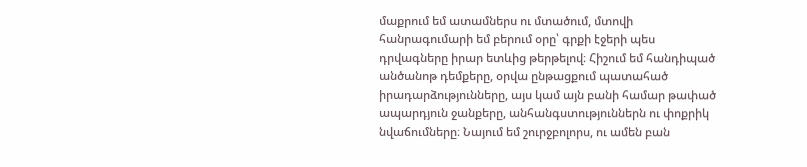մաքրում եմ ատամներս ու մտածում, մտովի հանրագումարի եմ բերում օրը՝ գրքի էջերի պես դրվագները իրար ետևից թերթելով։ Հիշում եմ հանդիպած անծանոթ դեմքերը, օրվա ընթացքում պատահած իրադարձությունները, այս կամ այն բանի համար թափած ապարդյուն ջանքերը, անհանգստություններն ու փոքրիկ նվաճումները։ Նայում եմ շուրջբոլորս, ու ամեն բան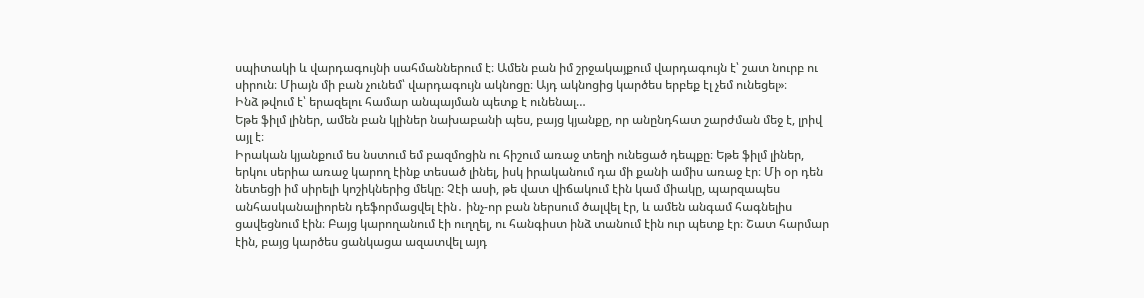սպիտակի և վարդագույնի սահմաններում է։ Ամեն բան իմ շրջակայքում վարդագույն է՝ շատ նուրբ ու սիրուն։ Միայն մի բան չունեմ՝ վարդագույն ակնոցը։ Այդ ակնոցից կարծես երբեք էլ չեմ ունեցել»։
Ինձ թվում է՝ երազելու համար անպայման պետք է ունենալ…
Եթե ֆիլմ լիներ, ամեն բան կլիներ նախաբանի պես, բայց կյանքը, որ անընդհատ շարժման մեջ է, լրիվ այլ է։
Իրական կյանքում ես նստում եմ բազմոցին ու հիշում առաջ տեղի ունեցած դեպքը։ Եթե ֆիլմ լիներ, երկու սերիա առաջ կարող էինք տեսած լինել, իսկ իրականում դա մի քանի ամիս առաջ էր։ Մի օր դեն նետեցի իմ սիրելի կոշիկներից մեկը։ Չէի ասի, թե վատ վիճակում էին կամ միակը, պարզապես անհասկանալիորեն դեֆորմացվել էին․ ինչ-որ բան ներսում ծալվել էր, և ամեն անգամ հագնելիս ցավեցնում էին։ Բայց կարողանում էի ուղղել, ու հանգիստ ինձ տանում էին ուր պետք էր։ Շատ հարմար էին, բայց կարծես ցանկացա ազատվել այդ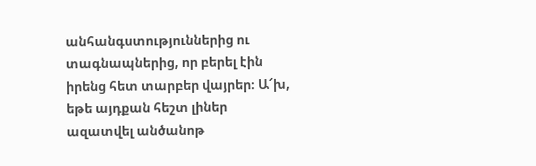անհանգստություններից ու տագնապներից, որ բերել էին իրենց հետ տարբեր վայրեր։ Ա՜խ, եթե այդքան հեշտ լիներ ազատվել անծանոթ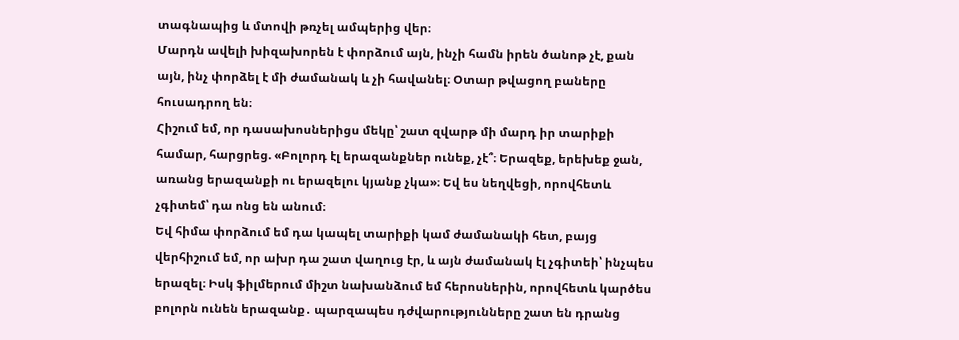տագնապից և մտովի թռչել ամպերից վեր։
Մարդն ավելի խիզախորեն է փորձում այն, ինչի համն իրեն ծանոթ չէ, քան այն, ինչ փորձել է մի ժամանակ և չի հավանել։ Օտար թվացող բաները հուսադրող են։
Հիշում եմ, որ դասախոսներիցս մեկը՝ շատ զվարթ մի մարդ իր տարիքի համար, հարցրեց. «Բոլորդ էլ երազանքներ ունեք, չէ՞։ Երազեք, երեխեք ջան, առանց երազանքի ու երազելու կյանք չկա»։ Եվ ես նեղվեցի, որովհետև չգիտեմ՝ դա ոնց են անում։
Եվ հիմա փորձում եմ դա կապել տարիքի կամ ժամանակի հետ, բայց վերհիշում եմ, որ ախր դա շատ վաղուց էր, և այն ժամանակ էլ չգիտեի՝ ինչպես երազել։ Իսկ ֆիլմերում միշտ նախանձում եմ հերոսներին, որովհետև կարծես բոլորն ունեն երազանք․ պարզապես դժվարությունները շատ են դրանց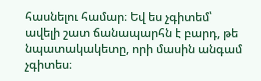հասնելու համար։ Եվ ես չգիտեմ՝ ավելի շատ ճանապարհն է բարդ, թե նպատակակետը, որի մասին անգամ չգիտես։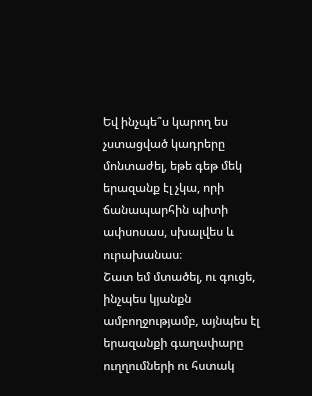Եվ ինչպե՞ս կարող ես չստացված կադրերը մոնտաժել, եթե գեթ մեկ երազանք էլ չկա, որի ճանապարհին պիտի ափսոսաս, սխալվես և ուրախանաս։
Շատ եմ մտածել, ու գուցե, ինչպես կյանքն ամբողջությամբ, այնպես էլ երազանքի գաղափարը ուղղումների ու հստակ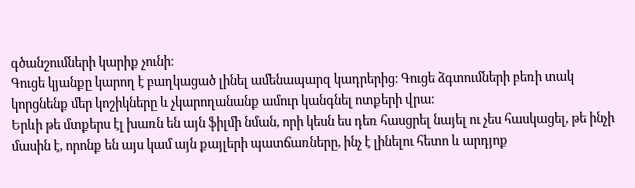գծանշումների կարիք չունի։
Գուցե կյանքը կարող է բաղկացած լինել ամենապարզ կադրերից։ Գուցե ձգտումների բեռի տակ կորցնենք մեր կոշիկները և չկարողանանք ամուր կանգնել ոտքերի վրա։
Երևի թե մտքերս էլ խառն են այն ֆիլմի նման, որի կեսն ես դեռ հասցրել նայել ու չես հասկացել, թե ինչի մասին է, որոնք են այս կամ այն քայլերի պատճառները, ինչ է լինելու հետո և արդյոք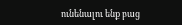ունենալու ենք բաց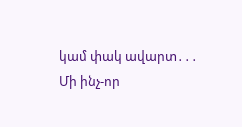կամ փակ ավարտ․․․
Մի ինչ-որ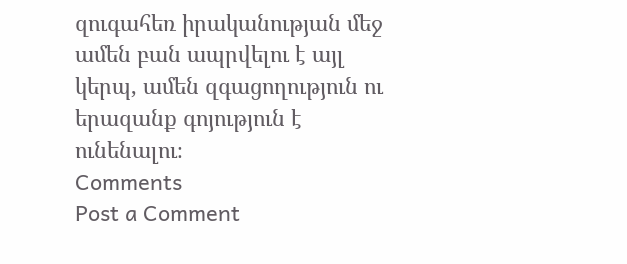զուգահեռ իրականության մեջ ամեն բան ապրվելու է այլ կերպ, ամեն զգացողություն ու երազանք գոյություն է ունենալու։
Comments
Post a Comment